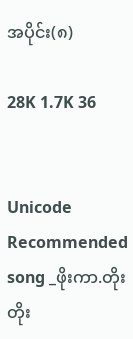အပိုင်း(၈)

28K 1.7K 36


Unicode
Recommended song _ဖိုးကာ.တိုးတိုး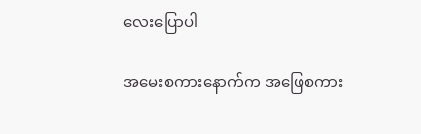လေးပြောပါ

အမေးစကားနောက်က အဖြေစကား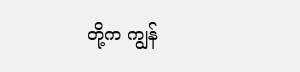တို့က ကျွန်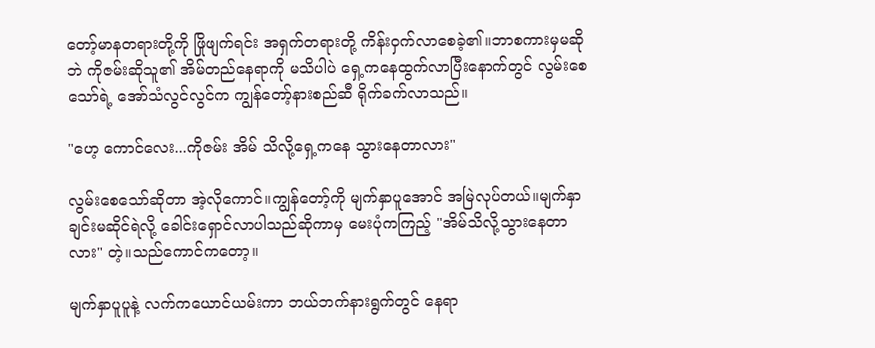တော့်မာနတရားတို့ကို ဖြိုဖျက်ရင်း အရှက်တရားတို့ ကိန်းဝှက်လာစေခဲ့၏။ဘာစကားမှမဆိုဘဲ ကိုဇမ်းဆိုသူ၏ အိမ်တည်နေရာကို မသိပါပဲ ရှေ့ကနေထွက်လာပြီးနောက်တွင် လွမ်းစေသော်ရဲ့ အော်သံလွင်လွင်က ကျွန်တော့်နားစည်ဆီ ရိုက်ခက်လာသည်။

"ဟေ့ ကောင်လေး...ကိုဇမ်း အိမ် သိလို့ရှေ့ကနေ သွားနေတာလား"

လွမ်းစေသော်ဆိုတာ အဲ့လိုကောင်။ကျွန်တော့်ကို မျက်နှာပူအောင် အမြဲလုပ်တယ်။မျက်နှာချင်းမဆိုင်ရဲလို့ ခေါင်းရှောင်လာပါသည်ဆိုကာမှ မေးပုံကကြည့် "အိမ်သိလို့သွားနေတာလား" တဲ့။သည်ကောင်ကတော့။

မျက်နှာပူပူနဲ့ လက်ကယောင်ယမ်းကာ ဘယ်ဘက်နားရွက်တွင် နေရာ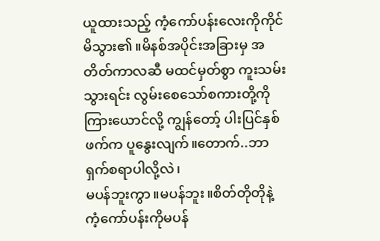ယူထားသည့် ကံ့ကော်ပန်းလေးကိုကိုင်မိသွား၏။မိနစ်အပိုင်းအခြားမှ အတိတ်ကာလဆီ မထင်မှတ်စွာ ကူးသမ်းသွားရင်း လွမ်းစေသော်စကားတို့ကို ကြားယောင်လို့ ကျွန်တော့် ပါးပြင်နှစ်ဖက်က ပူနွေးလျက်။တောက်..ဘာရှက်စရာပါလို့လဲ၊
မပန်ဘူးကွာ။မပန်ဘူး။စိတ်တိုတိုနဲ့ ကံ့ကော်ပန်းကိုမပန်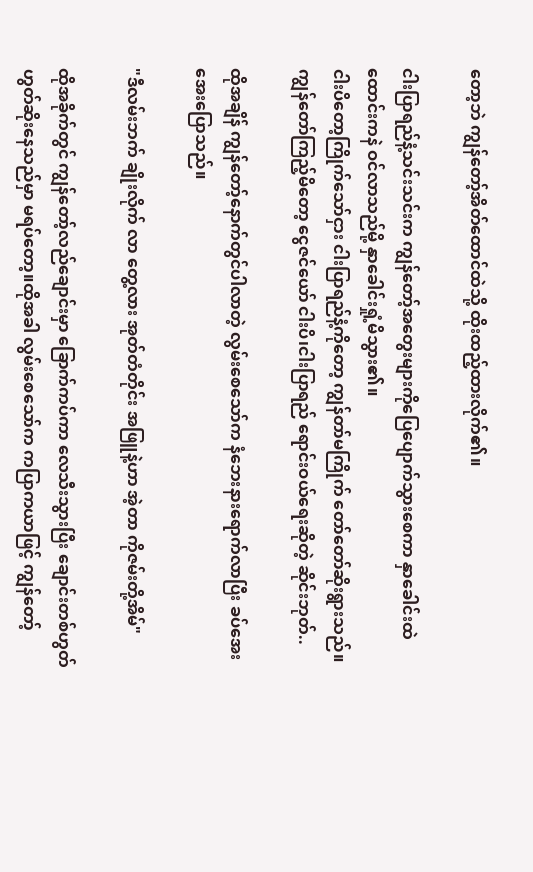တော့ဘဲ ကျွန်တော့်အိတ်ထောင်ထဲသို့ ထိုးထည့်ထားလိုက်၏။

ငါးပြာရည်နံ့သင်းသင်းက ကျွန်တော့်အတွေးများကိုပြေပျောက်သွားစေကာ နှာခေါင်းထဲထောင်းကနဲ ဝင်လာသည်မို့ နှာခေါင်းရှုံ့မိသွား၏။
ငါးပိတော့ကြိုက်သော်ငှား ငါးပြာရည်နံ့ကိုတော့ ကျွန်တာ်မကြိုက် တော်တော်ဆိုးရွားသည်။ကျွန်တော်ကြည့်မိတော့ ငွေဇင်ယော် ငါးပိ၊ငါးပြာရည် ရောင်းဝယ်ရေးဆိုတဲ့ ဆိုင်းဘုတ်..

ထိုအချိန် ကျွန်တော့်နောက်တွင်ပါလာတဲ့ လွမ်းစေသော်က နံဘေးနားရောက်လာပြီး ခပ်အေးအေးပြောသည်။

"ဒီလမ်းဘက် ချိုးလိုက် လာ တွေ့လား အုတ်တံတိုင်း အဖြူနဲ့ဟာ အဲ့တာ ကိုဇမ်းတို့အိမ်"

ထိုအခိုက်တွင် ကျွန်တော့်လည်ချောင်းမှာ ခြောက်ကပ်ကာ လေသီးသွားပြီး ချောင်းတစ်ဟွတ်ဟွတ်ဆိုးနေသည်မှာ မရပ်တော့။ထိုအခါ လွမ်းစေသော်က ကပြာကယာဖြင့် ကျွန်တော့်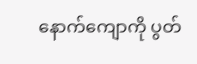နောက်ကျောကို ပွတ်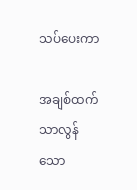သပ်ပေးကာ

အချစ်ထက်သာလွန်သော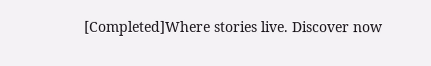[Completed]Where stories live. Discover now